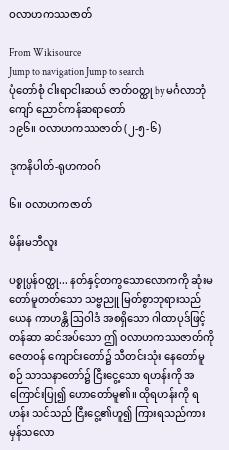ဝလာဟကဿဇာတ်

From Wikisource
Jump to navigation Jump to search
ပုံတော်စုံ ငါးရာငါးဆယ် ဇာတ်ဝတ္ထု by မင်္ဂလာဘုံကျော် ညောင်ကန်ဆရာတော်
၁၉၆။ ဝလာဟကဿဇာတ် (၂-၅-၆)

ဒုကနိပါတ်-ရုဟကဝဂ်

၆။ ဝလာဟကဇာတ်

မိန်းမဘီလူး

ပစ္စုပ္ပန်ဝတ္ထု... နတ်နှင့်တကွသောလောကကို ဆုံးမတော်မူတတ်သော သဗ္ဗညူ မြတ်စွာဘုရားသည် ယေန ကာဟန္တိ ဩဝါဒံ အစရှိသော ဂါထာပုဒ်ဖြင့် တန်ဆာ ဆင်အပ်သော ဤ ဝလာဟကဿဇာတ်ကို ဇေတဝန် ကျောင်းတော်၌ သီတင်းသုံး နေတော်မူစဉ် သာသနာတော်၌ ငြီးငွေ့သော ရဟန်းကို အကြောင်းပြု၍ ဟောတော်မူ၏။ ထိုရဟန်းကို ရဟန်း သင်သည် ငြီးငွေ့၏ဟူ၍ ကြားရသည်ကား မှန်သလော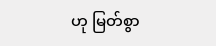ဟု မြတ်စွာ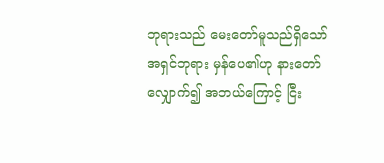ဘုရားသည် မေးတော်မူသည်ရှိသော် အရှင်ဘုရား မှန်ပေ၏ဟု နားတော်လျှောက်၍ အဘယ်ကြောင့် ငြီး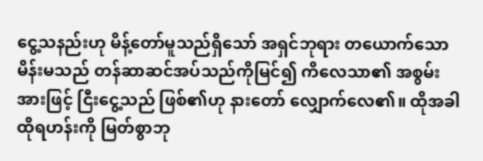ငွေ့သနည်းဟု မိန့်တော်မူသည်ရှိသော် အရှင်ဘုရား တယောက်သောမိန်းမသည် တန်ဆာဆင်အပ်သည်ကိုမြင်၍ ကိလေသာ၏ အစွမ်းအားဖြင့် ငြီးငွေ့သည် ဖြစ်၏ဟု နားတော် လျှောက်လေ၏။ ထိုအခါထိုရဟန်းကို မြတ်စွာဘု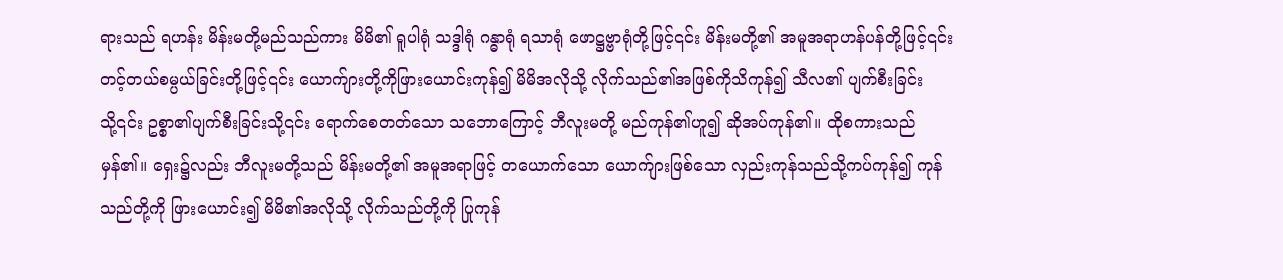ရားသည် ရဟန်း မိန်းမတို့မည်သည်ကား မိမိ၏ ရူပါရုံ သဒ္ဒါရုံ ဂန္ဓာရုံ ရသာရုံ ဖောဋ္ဌဗ္ဗာရုံတို့ဖြင့်၎င်း မိန်းမတို့၏ အမူအရာဟန်ပန်တို့ဖြင့်၎င်း တင့်တယ်စမ္ပယ်ခြင်းတို့ဖြင့်၎င်း ယောက်ျားတို့ကိုဖြားယောင်းကုန်၍ မိမိအလိုသို့ လိုက်သည်၏အဖြစ်ကိုသိကုန်၍ သီလ၏ ပျက်စီးခြင်းသို့၎င်း ဥစ္စာ၏ပျက်စီးခြင်းသို့၎င်း ရောက်စေတတ်သော သဘောကြောင့် ဘီလူးမတို့ မည်ကုန်၏ဟူ၍ ဆိုအပ်ကုန်၏။ ထိုစကားသည် မှန်၏။ ရှေး၌လည်း ဘီလူးမတို့သည် မိန်းမတို့၏ အမူအရာဖြင့် တယောက်သော ယောက်ျားဖြစ်သော လှည်းကုန်သည်သို့ကပ်ကုန်၍ ကုန်သည်တို့ကို ဖြားယောင်း၍ မိမိ၏အလိုသို့ လိုက်သည်တို့ကို ပြုကုန်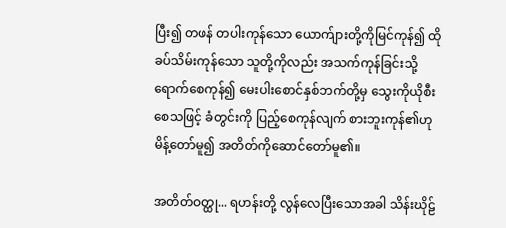ပြီး၍ တဖန် တပါးကုန်သော ယောက်ျားတို့ကိုမြင်ကုန်၍ ထိုခပ်သိမ်းကုန်သော သူတို့ကိုလည်း အသက်ကုန်ခြင်းသို့ ရောက်စေကုန်၍ မေးပါးစောင်နှစ်ဘက်တို့မှ သွေးကိုယိုစီးစေသဖြင့် ခံတွင်းကို ပြည့်စေကုန်လျက် စားဘူးကုန်၏ဟု မိန့်တော်မူ၍ အတိတ်ကိုဆောင်တော်မူ၏။

အတိတ်ဝတ္ထု... ရဟန်းတို့ လွန်လေပြီးသောအခါ သိန်းဃိုဠ်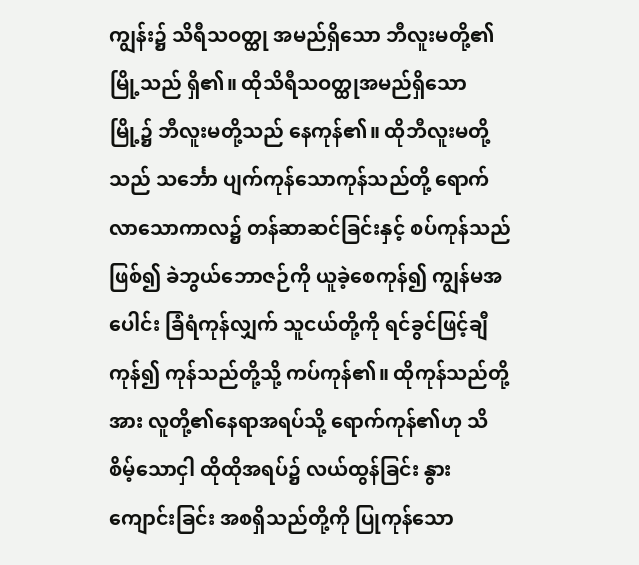ကျွန်း၌ သိရီသဝတ္ထု အမည်ရှိသော ဘီလူးမတို့၏မြို့သည် ရှိ၏။ ထိုသိရီသဝတ္ထုအမည်ရှိသော မြို့၌ ဘီလူးမတို့သည် နေကုန်၏။ ထိုဘီလူးမတို့သည် သင်္ဘော ပျက်ကုန်သောကုန်သည်တို့ ရောက်လာသောကာလ၌ တန်ဆာဆင်ခြင်းနှင့် စပ်ကုန်သည်ဖြစ်၍ ခဲဘွယ်ဘောဇဉ်ကို ယူခဲ့စေကုန်၍ ကျွန်မအပေါင်း ခြံရံကုန်လျှက် သူငယ်တို့ကို ရင်ခွင်ဖြင့်ချီကုန်၍ ကုန်သည်တို့သို့ ကပ်ကုန်၏။ ထိုကုန်သည်တို့အား လူတို့၏နေရာအရပ်သို့ ရောက်ကုန်၏ဟု သိစိမ့်သောငှါ ထိုထိုအရပ်၌ လယ်ထွန်ခြင်း နွားကျောင်းခြင်း အစရှိသည်တို့ကို ပြုကုန်သော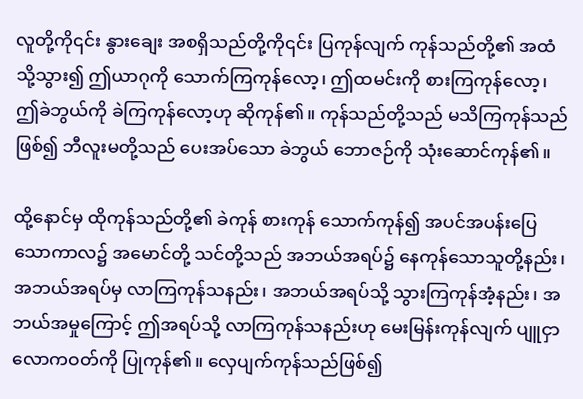လူတို့ကို၎င်း နွားချေး အစရှိသည်တို့ကို၎င်း ပြကုန်လျက် ကုန်သည်တို့၏ အထံသို့သွား၍ ဤယာဂုကို သောက်ကြကုန်လော့၊ ဤထမင်းကို စားကြကုန်လော့၊ ဤခဲဘွယ်ကို ခဲကြကုန်လော့ဟု ဆိုကုန်၏။ ကုန်သည်တို့သည် မသိကြကုန်သည်ဖြစ်၍ ဘီလူးမတို့သည် ပေးအပ်သော ခဲဘွယ် ဘောဇဉ်ကို သုံးဆောင်ကုန်၏။

ထို့နောင်မှ ထိုကုန်သည်တို့၏ ခဲကုန် စားကုန် သောက်ကုန်၍ အပင်အပန်းပြေသောကာလ၌ အမောင်တို့ သင်တို့သည် အဘယ်အရပ်၌ နေကုန်သောသူတို့နည်း၊ အဘယ်အရပ်မှ လာကြကုန်သနည်း၊ အဘယ်အရပ်သို့ သွားကြကုန်အံ့နည်း၊ အဘယ်အမှုကြောင့် ဤအရပ်သို့ လာကြကုန်သနည်းဟု မေးမြန်းကုန်လျက် ပျူငှာလောကဝတ်ကို ပြုကုန်၏။ လှေပျက်ကုန်သည်ဖြစ်၍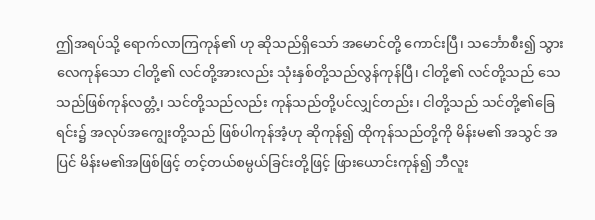ဤအရပ်သို့ ရောက်လာကြကုန်၏ ဟု ဆိုသည်ရှိသော် အမောင်တို့ ကောင်းပြီ၊ သင်္ဘောစီး၍ သွားလေကုန်သော ငါတို့၏ လင်တို့အားလည်း သုံးနှစ်တို့သည်လွန်ကုန်ပြီ၊ ငါတို့၏ လင်တို့သည် သေသည်ဖြစ်ကုန်လတ္တံ့၊ သင်တို့သည်လည်း ကုန်သည်တို့ပင်လျှင်တည်း၊ ငါတို့သည် သင်တို့၏ခြေရင်း၌ အလုပ်အကျွေးတို့သည် ဖြစ်ပါကုန်အံ့ဟု ဆိုကုန်၍ ထိုကုန်သည်တို့ကို မိန်းမ၏ အသွင် အပြင် မိန်းမ၏အဖြစ်ဖြင့် တင့်တယ်စမ္ပယ်ခြင်းတို့ဖြင့် ဖြားယောင်းကုန်၍ ဘီလူး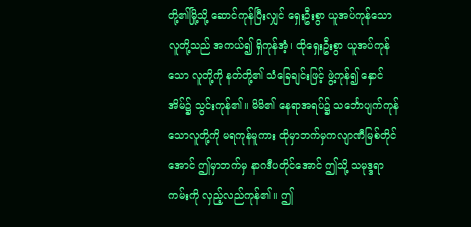တို့၏မြို့သို့ ဆောင်ကုန်ပြီးလျှင် ရှေးဦးစွာ ယူအပ်ကုန်သော လူတို့သည် အကယ်၍ ရှိကုန်အံ့၊ ထိုရှေးဦးစွာ ယူအပ်ကုန်သော လူတို့ကို နတ်တို့၏ သံခြေချင်းဖြင့် ဖွဲ့ကုန်၍ နှောင်အိမ်၌ သွင်းကုန်၏။ မိမိ၏ နေရာအရပ်၌ သင်္ဘောပျက်ကုန်သောလူတို့ကို မရကုန်မူကား ထိုမှာဘက်မှကလျာဏီမြစ်တိုင်အောင် ဤမှာဘက်မှ နာဂဒီပတိုင်အောင် ဤသို့ သမုဒ္ဒရာကမ်းကို လှည့်လည်ကုန်၏။ ဤ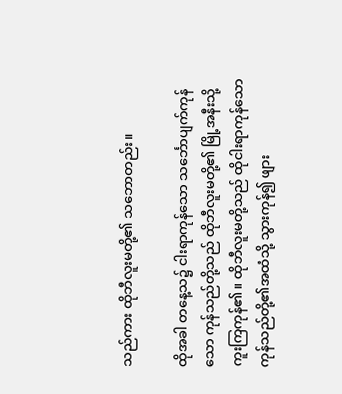သည်ကား ထိုဘီလူးမတို့၏ သဘောတည်း။

ထိုအခါ တနေ့သ၌ ငါးရာကုန်သော သင်္ဘောပျက်ကုန်သော ကုန်သည်တို့သည် ထိုဘီလူးမတို့၏ မြို့အနီးသို့ ကူးကြကုန်၏။ ထိုဘီလူးမတို့သည် ထိုငါးရာကုန်သော ကုန်သည်တို့၏အထံသို့ သွားကုန်၍ ဖျား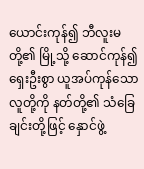ယောင်းကုန်၍ ဘီလူးမတို့၏ မြို့သို့ ဆောင်ကုန်၍ ရှေးဦးစွာ ယူအပ်ကုန်သော လူတို့ကို နတ်တို့၏ သံခြေချင်းတို့ဖြင့် နှောင်ဖွဲ့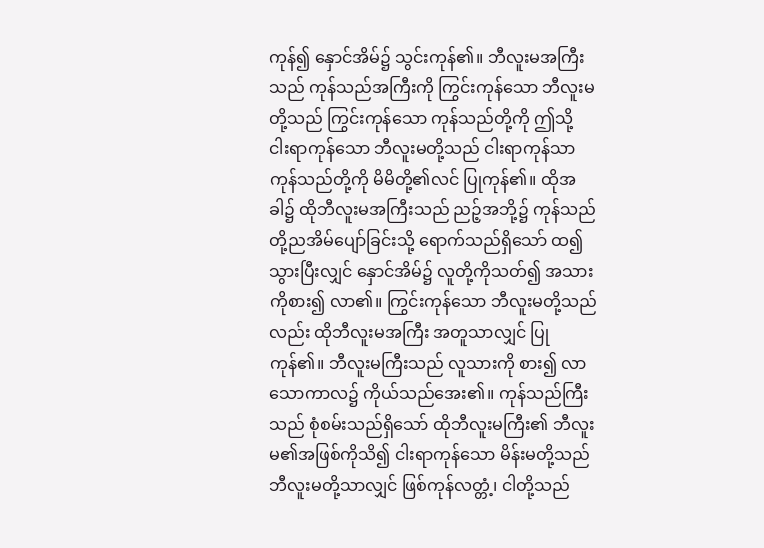ကုန်၍ နှောင်အိမ်၌ သွင်းကုန်၏။ ဘီလူးမအကြီးသည် ကုန်သည်အကြီးကို ကြွင်းကုန်သော ဘီလူးမတို့သည် ကြွင်းကုန်သော ကုန်သည်တို့ကို ဤသို့ ငါးရာကုန်သော ဘီလူးမတို့သည် ငါးရာကုန်သာကုန်သည်တို့ကို မိမိတို့၏လင် ပြုကုန်၏။ ထိုအခါ၌ ထိုဘီလူးမအကြီးသည် ညဉ့်အဘို့၌ ကုန်သည်တို့ညအိမ်ပျော်ခြင်းသို့ ရောက်သည်ရှိသော် ထ၍သွားပြီးလျှင် နှောင်အိမ်၌ လူတို့ကိုသတ်၍ အသားကိုစား၍ လာ၏။ ကြွင်းကုန်သော ဘီလူးမတို့သည်လည်း ထိုဘီလူးမအကြီး အတူသာလျှင် ပြုကုန်၏။ ဘီလူးမကြီးသည် လူသားကို စား၍ လာသောကာလ၌ ကိုယ်သည်အေး၏။ ကုန်သည်ကြီးသည် စုံစမ်းသည်ရှိသော် ထိုဘီလူးမကြီး၏ ဘီလူးမ၏အဖြစ်ကိုသိ၍ ငါးရာကုန်သော မိန်းမတို့သည် ဘီလူးမတို့သာလျှင် ဖြစ်ကုန်လတ္တံ့၊ ငါတို့သည်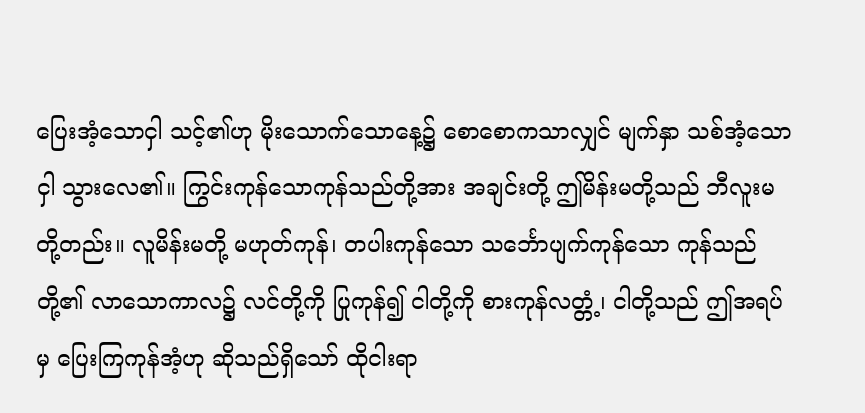ပြေးအံ့သောငှါ သင့်၏ဟု မိုးသောက်သောနေ့၌ စောစောကသာလျှင် မျက်နှာ သစ်အံ့သောငှါ သွားလေ၏။ ကြွင်းကုန်သောကုန်သည်တို့အား အချင်းတို့ ဤမိန်းမတို့သည် ဘီလူးမတို့တည်း။ လူမိန်းမတို့ မဟုတ်ကုန်၊ တပါးကုန်သော သင်္ဘောပျက်ကုန်သော ကုန်သည်တို့၏ လာသောကာလ၌ လင်တို့ကို ပြုကုန်၍ ငါတို့ကို စားကုန်လတ္တံ့၊ ငါတို့သည် ဤအရပ်မှ ပြေးကြကုန်အံ့ဟု ဆိုသည်ရှိသော် ထိုငါးရာ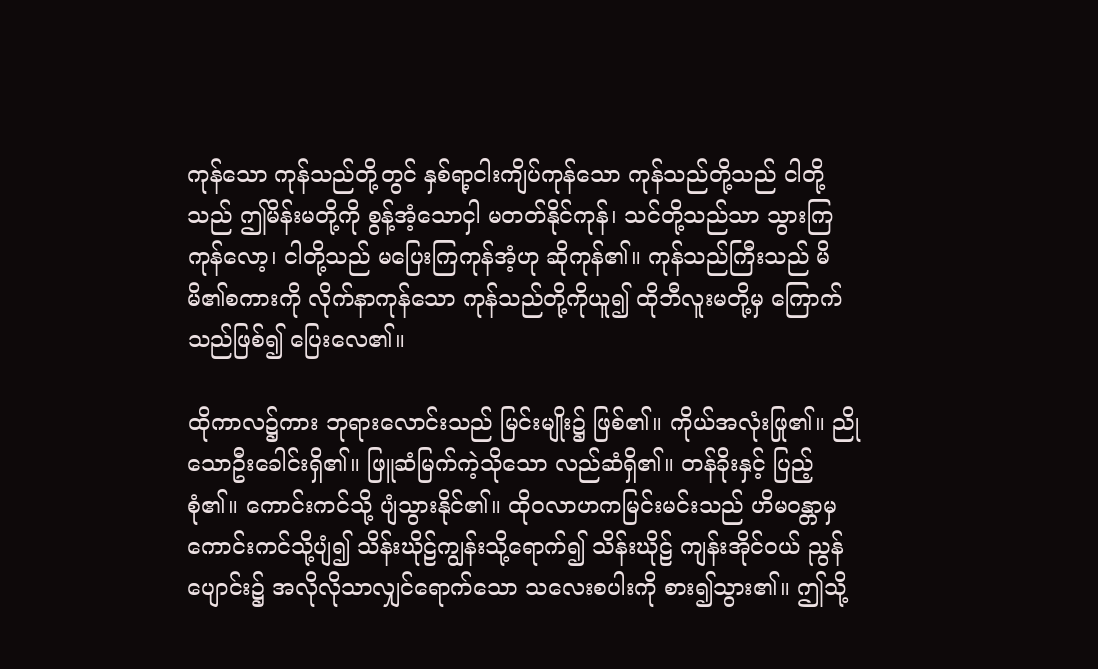ကုန်သော ကုန်သည်တို့တွင် နှစ်ရာ့ငါးကျိပ်ကုန်သော ကုန်သည်တို့သည် ငါတို့သည် ဤမိန်းမတို့ကို စွန့်အံ့သောငှါ မတတ်နိုင်ကုန်၊ သင်တို့သည်သာ သွားကြကုန်လော့၊ ငါတို့သည် မပြေးကြကုန်အံ့ဟု ဆိုကုန်၏။ ကုန်သည်ကြီးသည် မိမိ၏စကားကို လိုက်နာကုန်သော ကုန်သည်တို့ကိုယူ၍ ထိုဘီလူးမတို့မှ ကြောက်သည်ဖြစ်၍ ပြေးလေ၏။

ထိုကာလ၌ကား ဘုရားလောင်းသည် မြင်းမျိုး၌ ဖြစ်၏။ ကိုယ်အလုံးဖြု၏။ ညိုသောဦးခေါင်းရှိ၏။ ဖြူဆံမြက်ကဲ့သိုသော လည်ဆံရှိ၏။ တန်ခိုးနှင့် ပြည့်စုံ၏။ ကောင်းကင်သို့ ပျံသွားနိုင်၏။ ထိုဝလာဟကမြင်းမင်းသည် ဟိမဝန္တာမှ ကောင်းကင်သို့ပျံ၍ သိန်းဃိုဠ်ကျွန်းသို့ရောက်၍ သိန်းဃိုဠ် ကျန်းအိုင်ဝယ် ညွန်ပျောင်း၌ အလိုလိုသာလျှင်ရောက်သော သလေးစပါးကို စား၍သွား၏။ ဤသို့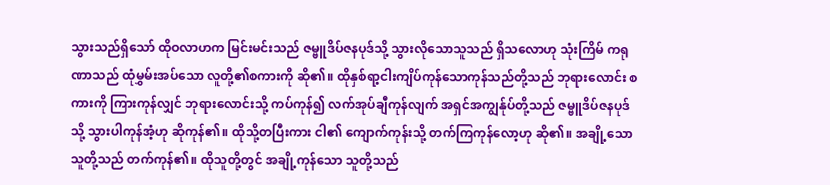သွားသည်ရှိသော် ထိုဝလာဟက မြင်းမင်းသည် ဇမ္ဗူဒိပ်ဇနပုဒ်သို့ သွားလိုသောသူသည် ရှိသလောဟု သုံးကြိမ် ကရုဏာသည် ထုံမွှမ်းအပ်သော လူတို့၏စကားကို ဆို၏။ ထိုနှစ်ရာ့ငါးကျိပ်ကုန်သောကုန်သည်တို့သည် ဘုရားလောင်း စကားကို ကြားကုန်လျှင် ဘုရားလောင်းသို့ ကပ်ကုန်၍ လက်အုပ်ချီကုန်လျက် အရှင်အကျွန်ုပ်တို့သည် ဇမ္ဗူဒိပ်ဇနပုဒ်သို့ သွားပါကုန်အံ့ဟု ဆိုကုန်၏။ ထိုသို့တပြီးကား ငါ၏ ကျောက်ကုန်းသို့ တက်ကြကုန်လော့ဟု ဆို၏။ အချို့သောသူတို့သည် တက်ကုန်၏။ ထိုသူတို့တွင် အချို့ကုန်သော သူတို့သည်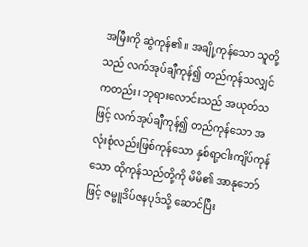အမြီးကို ဆွဲကုန်၏။ အချို့ကုန်သော သူတို့သည် လက်အုပ်ချီကုန်၍ တည်ကုန်သလျှင် ကတည်း၊ ဘုရားလောင်းသည် အယုတ်သဖြင့် လက်အုပ်ချီကုန်၍ တည်ကုန်သော အလုံးစုံလည်းဖြစ်ကုန်သော နှစ်ရာ့ငါးကျိပ်ကုန်သော ထိုကုန်သည်တို့ကို မိမိ၏ အာနုဘော်ဖြင့် ဇမ္ဗူဒိပ်ဇနပုဒ်သို့ ဆောင်ပြီး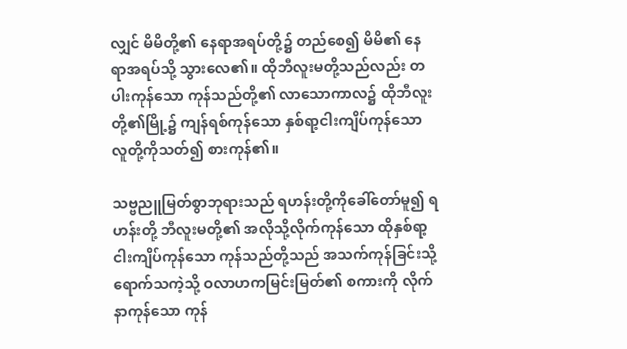လျှင် မိမိတို့၏ နေရာအရပ်တို့၌ တည်စေ၍ မိမိ၏ နေရာအရပ်သို့ သွားလေ၏။ ထိုဘီလူးမတို့သည်လည်း တပါးကုန်သော ကုန်သည်တို့၏ လာသောကာလ၌ ထိုဘီလူးတို့၏မြို့၌ ကျန်ရစ်ကုန်သော နှစ်ရာ့ငါးကျိပ်ကုန်သော လူတို့ကိုသတ်၍ စားကုန်၏။

သဗ္ဗညူမြတ်စွာဘုရားသည် ရဟန်းတို့ကိုခေါ်တော်မူ၍ ရဟန်းတို့ ဘီလူးမတို့၏ အလိုသို့လိုက်ကုန်သော ထိုနှစ်ရာ့ငါးကျိပ်ကုန်သော ကုန်သည်တို့သည် အသက်ကုန်ခြင်းသို့ ရောက်သကဲ့သို့ ဝလာဟကမြင်းမြတ်၏ စကားကို လိုက်နာကုန်သော ကုန်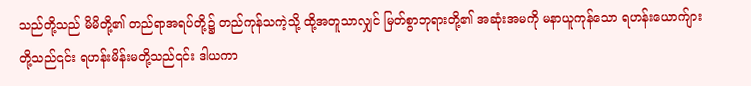သည်တို့သည် မိမိတို့၏ တည်ရာအရပ်တို့၌ တည်ကုန်သကဲ့သို့ ထို့အတူသာလျှင် မြတ်စွာဘုရားတို့၏ အဆုံးအမကို မနာယူကုန်သော ရဟန်းယောက်ျားတို့သည်၎င်း ရဟန်းမိန်းမတို့သည်၎င်း ဒါယကာ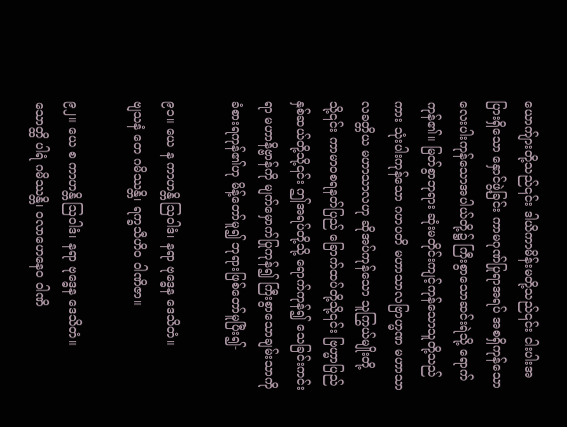ယောက်ျားတို့သည်၎င်း ဒါယိကာမိန်းမတို့သည်၎င်း ငါးပါးအပြားရှိသော နှောင်ဖွဲ့ခြင်း ကာမဂုဏ်ပြုရာအရပ် အစရှိကုန်သော လေးပါးကုန်သောအပါယ်တို့၌ ကြီးစွာသောဆင်းရဲသို့ ရောက်ကုန်၏။ မြတ်စွာဘုရား ဆုံးမတိုင်းကျင့်ကုန်သောသူတို့သည်ကား သုံးပါးကုန်သော ဂဟပတိ မဟာသာလဗြာဟ္မဏ မဟာသာလခတ္တိယ မဟာသာလဟု ဆိုအပ်ကုန်သော သူကြွယ်မျိုးတို့သို့၎င်း ကာမာဝစရနတ်ပြည် ခြောက်ထပ်တို့သို့၎င်း ဗြဟ္မာပြည်နှစ်ဆယ်တို့သို့၎င်း ဤအရပ်တို့သို့ ရောက်ကုန်၍ သေခြင်းကင်းရာ မဟာနိဗ္ဗာန်ကို မျက်မှောက်ပြုကုန်၍ ကြီးစွာသောချမ်းသာကို ခံစားရကုန်၏ဟု မိန့်တော်မူ၍ ဘုရားဖြစ်တော်မူပြီး၍-

၉၁။ ယေ န ကာဟန္တိ ဩဝါဒံ၊ နရာ ဗုဒ္ဓေန ဒေသိတံ။
ဗျသနံ တေ ဂမိဿန္တိ၊ ရက္ခသီဟိဝ ဝါဏိဇာ။

၉၂။ ယေ စ ကာဟန္တိ ဩဝါဒံ၊ နရာ ဗုဒ္ဓေန ဒေသိတံ။
သောတ္ထိ ပါရံ ဂမိဿန္တိ၊ ဝလာဟေနေဝ ဝါဏိ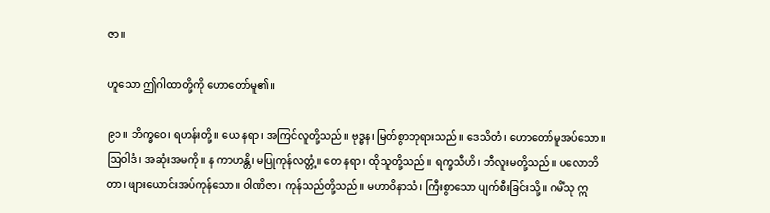ဇာ။

ဟူသော ဤဂါထာတို့ကို ဟောတော်မူ၏။

၉၁။ ဘိက္ခဝေ၊ ရဟန်းတို့။ ယေ နရာ၊ အကြင်လူတို့သည်။ ဗုဒ္ဓန၊ မြတ်စွာဘုရားသည်။ ဒေသိတံ၊ ဟောတော်မူအပ်သော။ ဩဝါဒံ၊ အဆုံးအမကို။ န ကာဟန္တိ၊ မပြုကုန်လတ္တံ့။ တေ နရာ၊ ထိုသူတို့သည်။ ရက္ခသီဟိ၊ ဘီလူးမတို့သည်။ ပလောဘိတာ၊ ဖျားယောင်းအပ်ကုန်သော။ ဝါဏိဇာ၊ ကုန်သည်တို့သည်။ မဟာဝိနာသံ၊ ကြီးစွာသော ပျက်စီးခြင်းသို့။ ဂမိံသု ဣ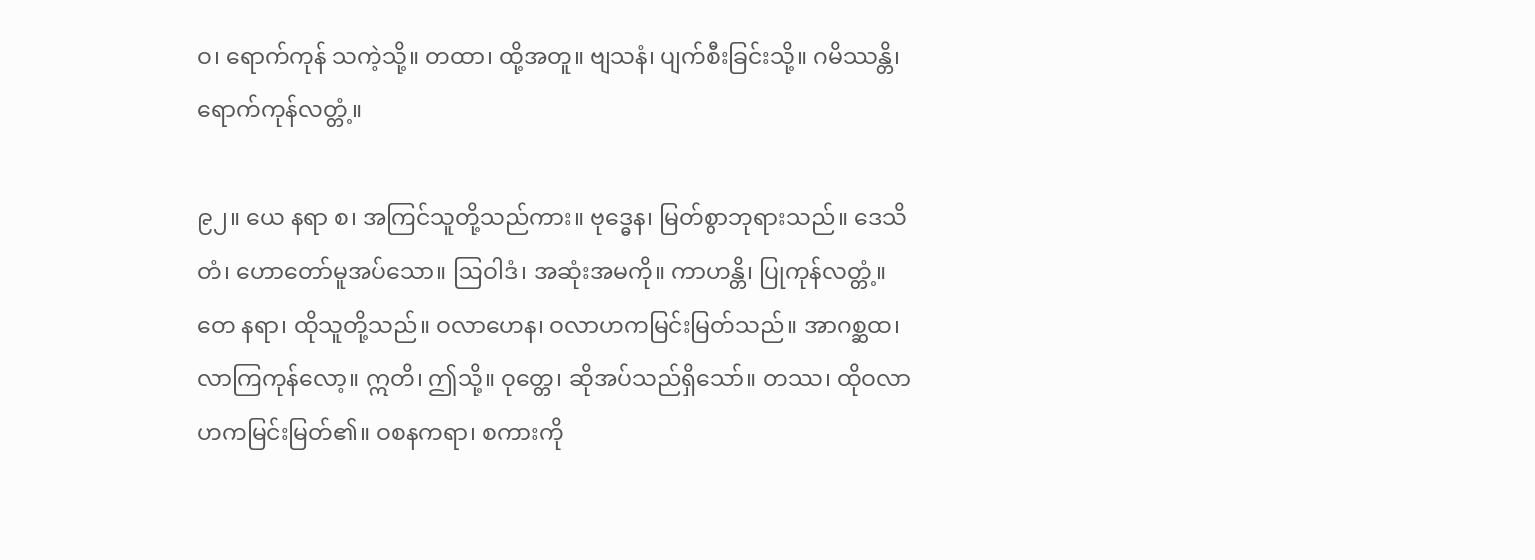ဝ၊ ရောက်ကုန် သကဲ့သို့။ တထာ၊ ထို့အတူ။ ဗျသနံ၊ ပျက်စီးခြင်းသို့။ ဂမိဿန္တိ၊ ရောက်ကုန်လတ္တံ့။

၉၂။ ယေ နရာ စ၊ အကြင်သူတို့သည်ကား။ ဗုဒ္ဓေန၊ မြတ်စွာဘုရားသည်။ ဒေသိတံ၊ ဟောတော်မူအပ်သော။ ဩဝါဒံ၊ အဆုံးအမကို။ ကာဟန္တိ၊ ပြုကုန်လတ္တံ့။ တေ နရာ၊ ထိုသူတို့သည်။ ဝလာဟေန၊ ဝလာဟကမြင်းမြတ်သည်။ အာဂစ္ဆထ၊ လာကြကုန်လော့။ ဣတိ၊ ဤသို့။ ဝုတ္တေ၊ ဆိုအပ်သည်ရှိသော်။ တဿ၊ ထိုဝလာဟကမြင်းမြတ်၏။ ဝစနကရာ၊ စကားကို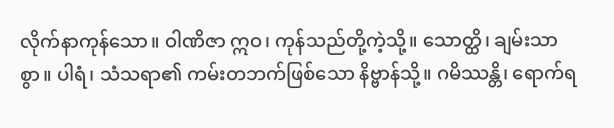လိုက်နာကုန်သော။ ဝါဏိဇာ ဣဝ၊ ကုန်သည်တို့ကဲ့သို့။ သောတ္ထိ၊ ချမ်းသာစွာ။ ပါရံ၊ သံသရာ၏ ကမ်းတဘက်ဖြစ်သော နိဗ္ဗာန်သို့။ ဂမိဿန္တိ၊ ရောက်ရ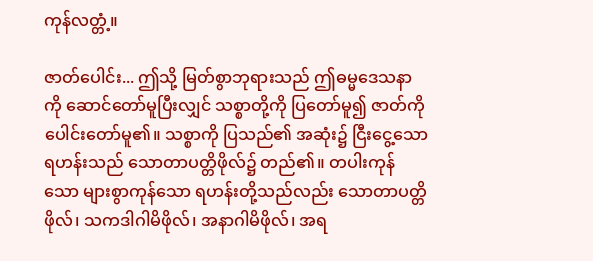ကုန်လတ္တံ့။

ဇာတ်ပေါင်း... ဤသို့ မြတ်စွာဘုရားသည် ဤဓမ္မဒေသနာကို ဆောင်တော်မူပြီးလျှင် သစ္စာတို့ကို ပြတော်မူ၍ ဇာတ်ကို ပေါင်းတော်မူ၏။ သစ္စာကို ပြသည်၏ အဆုံး၌ ငြီးငွေ့သော ရဟန်းသည် သောတာပတ္တိဖိုလ်၌ တည်၏။ တပါးကုန်သော များစွာကုန်သော ရဟန်းတို့သည်လည်း သောတာပတ္တိဖိုလ်၊ သကဒါဂါမိဖိုလ်၊ အနာဂါမိဖိုလ်၊ အရ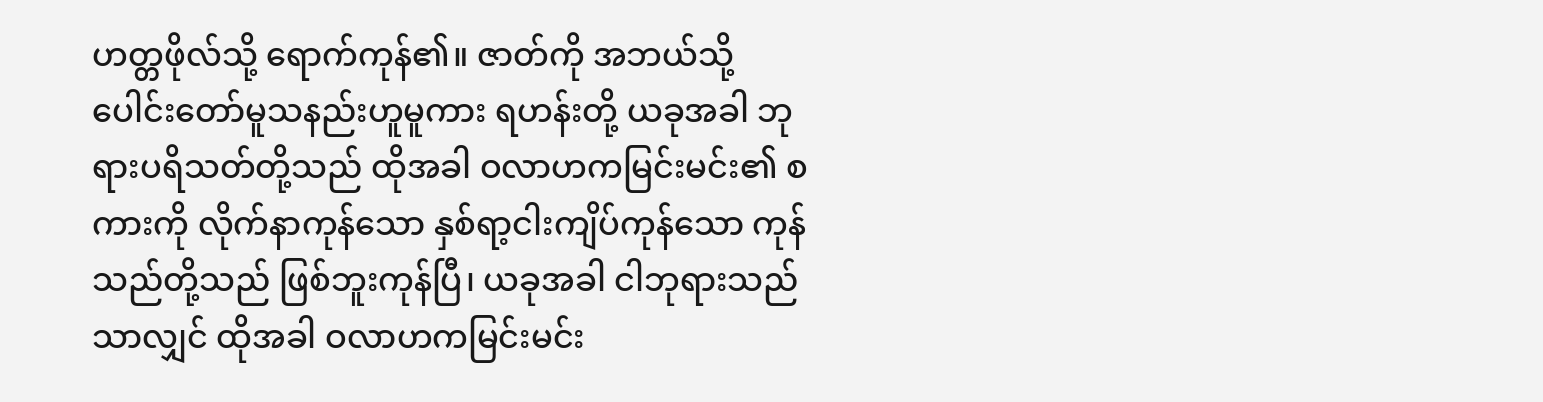ဟတ္တဖိုလ်သို့ ရောက်ကုန်၏။ ဇာတ်ကို အဘယ်သို့ ပေါင်းတော်မူသနည်းဟူမူကား ရဟန်းတို့ ယခုအခါ ဘုရားပရိသတ်တို့သည် ထိုအခါ ဝလာဟကမြင်းမင်း၏ စကားကို လိုက်နာကုန်သော နှစ်ရာ့ငါးကျိပ်ကုန်သော ကုန်သည်တို့သည် ဖြစ်ဘူးကုန်ပြီ၊ ယခုအခါ ငါဘုရားသည်သာလျှင် ထိုအခါ ဝလာဟကမြင်းမင်း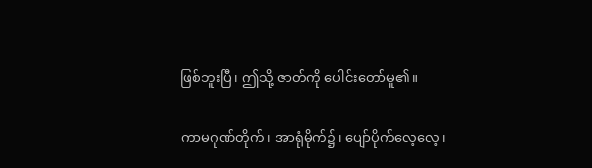ဖြစ်ဘူးပြီ၊ ဤသို့ ဇာတ်ကို ပေါင်းတော်မူ၏။

ကာမဂုဏ်တိုက်၊ အာရုံမိုက်၌၊ ပျော်ပိုက်လေ့လေ့၊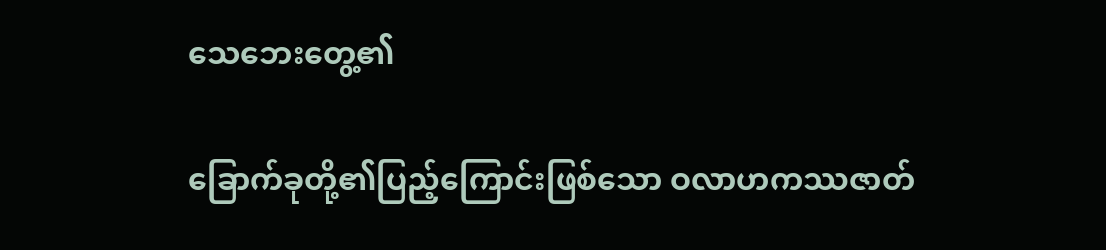သေဘေးတွေ့၏

ခြောက်ခုတို့၏ပြည့်ကြောင်းဖြစ်သော ဝလာဟကဿဇာတ်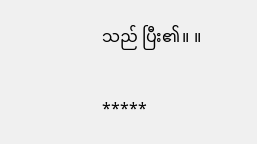သည် ပြီး၏။ ။

*****